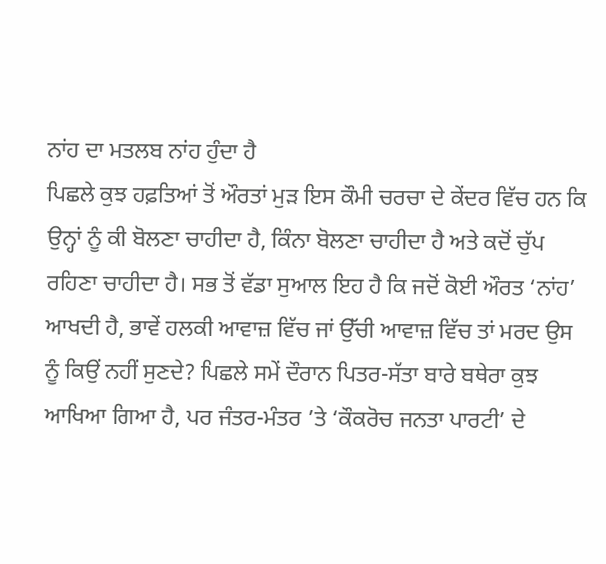ਨਾਂਹ ਦਾ ਮਤਲਬ ਨਾਂਹ ਹੁੰਦਾ ਹੈ
ਪਿਛਲੇ ਕੁਝ ਹਫ਼ਤਿਆਂ ਤੋਂ ਔਰਤਾਂ ਮੁੜ ਇਸ ਕੌਮੀ ਚਰਚਾ ਦੇ ਕੇਂਦਰ ਵਿੱਚ ਹਨ ਕਿ ਉਨ੍ਹਾਂ ਨੂੰ ਕੀ ਬੋਲਣਾ ਚਾਹੀਦਾ ਹੈ, ਕਿੰਨਾ ਬੋਲਣਾ ਚਾਹੀਦਾ ਹੈ ਅਤੇ ਕਦੋਂ ਚੁੱਪ ਰਹਿਣਾ ਚਾਹੀਦਾ ਹੈ। ਸਭ ਤੋਂ ਵੱਡਾ ਸੁਆਲ ਇਹ ਹੈ ਕਿ ਜਦੋਂ ਕੋਈ ਔਰਤ ‘ਨਾਂਹ’ ਆਖਦੀ ਹੈ, ਭਾਵੇਂ ਹਲਕੀ ਆਵਾਜ਼ ਵਿੱਚ ਜਾਂ ਉੱਚੀ ਆਵਾਜ਼ ਵਿੱਚ ਤਾਂ ਮਰਦ ਉਸ ਨੂੰ ਕਿਉਂ ਨਹੀਂ ਸੁਣਦੇ? ਪਿਛਲੇ ਸਮੇਂ ਦੌਰਾਨ ਪਿਤਰ-ਸੱਤਾ ਬਾਰੇ ਬਥੇਰਾ ਕੁਝ ਆਖਿਆ ਗਿਆ ਹੈ, ਪਰ ਜੰਤਰ-ਮੰਤਰ ’ਤੇ ‘ਕੌਕਰੋਚ ਜਨਤਾ ਪਾਰਟੀ’ ਦੇ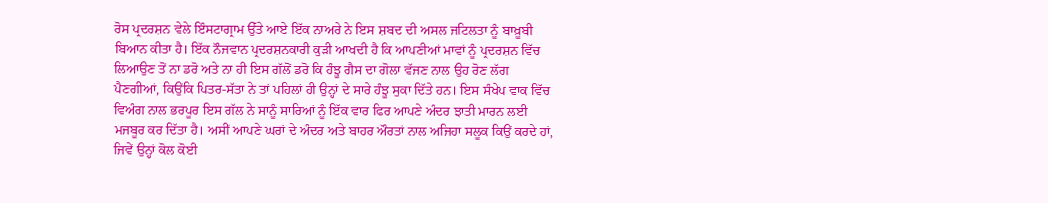ਰੋਸ ਪ੍ਰਦਰਸ਼ਨ ਵੇਲੇ ਇੰਸਟਾਗ੍ਰਾਮ ਉੱਤੇ ਆਏ ਇੱਕ ਨਾਅਰੇ ਨੇ ਇਸ ਸ਼ਬਦ ਦੀ ਅਸਲ ਜਟਿਲਤਾ ਨੂੰ ਬਾਖ਼ੂਬੀ ਬਿਆਨ ਕੀਤਾ ਹੈ। ਇੱਕ ਨੌਜਵਾਨ ਪ੍ਰਦਰਸ਼ਨਕਾਰੀ ਕੁੜੀ ਆਖਦੀ ਹੈ ਕਿ ਆਪਣੀਆਂ ਮਾਵਾਂ ਨੂੰ ਪ੍ਰਦਰਸ਼ਨ ਵਿੱਚ ਲਿਆਉਣ ਤੋਂ ਨਾ ਡਰੋ ਅਤੇ ਨਾ ਹੀ ਇਸ ਗੱਲੋਂ ਡਰੋ ਕਿ ਹੰਝੂ ਗੈਸ ਦਾ ਗੋਲਾ ਵੱਜਣ ਨਾਲ ਉਹ ਰੋਣ ਲੱਗ ਪੈਣਗੀਆਂ, ਕਿਉਂਕਿ ਪਿਤਰ-ਸੱਤਾ ਨੇ ਤਾਂ ਪਹਿਲਾਂ ਹੀ ਉਨ੍ਹਾਂ ਦੇ ਸਾਰੇ ਹੰਝੂ ਸੁਕਾ ਦਿੱਤੇ ਹਨ। ਇਸ ਸੰਖੇਪ ਵਾਕ ਵਿੱਚ ਵਿਅੰਗ ਨਾਲ ਭਰਪੂਰ ਇਸ ਗੱਲ ਨੇ ਸਾਨੂੰ ਸਾਰਿਆਂ ਨੂੰ ਇੱਕ ਵਾਰ ਫਿਰ ਆਪਣੇ ਅੰਦਰ ਝਾਤੀ ਮਾਰਨ ਲਈ ਮਜਬੂਰ ਕਰ ਦਿੱਤਾ ਹੈ। ਅਸੀਂ ਆਪਣੇ ਘਰਾਂ ਦੇ ਅੰਦਰ ਅਤੇ ਬਾਹਰ ਔਰਤਾਂ ਨਾਲ ਅਜਿਹਾ ਸਲੂਕ ਕਿਉਂ ਕਰਦੇ ਹਾਂ, ਜਿਵੇਂ ਉਨ੍ਹਾਂ ਕੋਲ ਕੋਈ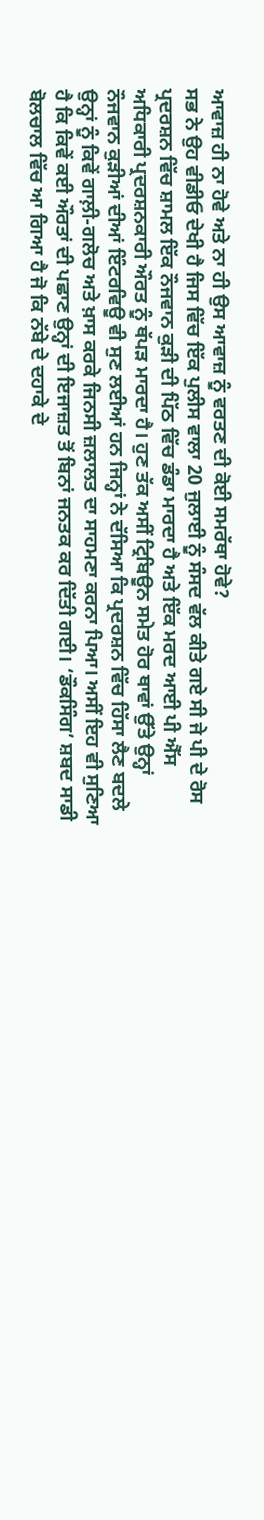ਆਵਾਜ਼ ਹੀ ਨਾ ਹੋਵੇ ਅਤੇ ਨਾ ਹੀ ਉਸ ਆਵਾਜ਼ ਨੂੰ ਵਰਤਣ ਦੀ ਕੋਈ ਸਮਰੱਥਾ ਹੋਵੇ?
ਸਭ ਨੇ ਉਹ ਵੀਡੀਓ ਦੇਖੀ ਹੈ ਜਿਸ ਵਿੱਚ ਇੱਕ ਪੁਲੀਸ ਵਾਲਾ 20 ਜੁਲਾਈ ਨੂੰ ਸੰਸਦ ਵੱਲ ਕੀਤੇ ਗਏ ਸੀ ਜੇ ਪੀ ਦੇ ਰੋਸ ਪ੍ਰਦਰਸ਼ਨ ਵਿੱਚ ਸ਼ਾਮਲ ਇੱਕ ਨੌਜਵਾਨ ਕੁੜੀ ਦੀ ਪਿੱਠ ਵਿੱਚ ਡੰਡਾ ਮਾਰਦਾ ਹੈ ਅਤੇ ਇੱਕ ਮਰਦ ਆਈ ਪੀ ਐੱਸ ਅਧਿਕਾਰੀ ਪ੍ਰਦਰਸ਼ਨਕਾਰੀ ਔਰਤ ਨੂੰ ਥੱਪੜ ਮਾਰਦਾ ਹੈ। ਹੁਣ ਤੱਕ ਅਸੀਂ ਟ੍ਰਿਬਿਊਨ ਸਮੇਤ ਹੋਰ ਥਾਵਾਂ ਉੱਤੇ ਉਨ੍ਹਾਂ ਨੌਜਵਾਨ ਕੁੜੀਆਂ ਦੀਆਂ ਇੰਟਰਵਿਊ ਵੀ ਸੁਣ ਲਈਆਂ ਹਨ ਜਿਨ੍ਹਾਂ ਨੇ ਦੱਸਿਆ ਕਿ ਪ੍ਰਦਰਸ਼ਨ ਵਿੱਚ ਹਿੱਸਾ ਲੈਣ ਬਦਲੇ ਉਨ੍ਹਾਂ ਨੂੰ ਕਿਵੇਂ ਗਾਲ਼ੀ-ਗਲੋਚ ਅਤੇ ਖ਼ਾਸ ਕਰਕੇ ਜਿਨਸੀ ਜ਼ਲਾਲਤ ਦਾ ਸਾਹਮਣਾ ਕਰਨਾ ਪਿਆ। ਅਸੀਂ ਇਹ ਵੀ ਸੁਣਿਆ ਹੈ ਕਿ ਕਿਵੇਂ ਕਈ ਔਰਤਾਂ ਦੀ ਪਛਾਣ ਉਨ੍ਹਾਂ ਦੀ ਇਜਾਜ਼ਤ ਤੋਂ ਬਿਨਾਂ ਜਨਤਕ ਕਰ ਦਿੱਤੀ ਗਈ। ‘ਡੌਕਸਿੰਗ’ ਸ਼ਬਦ ਸਾਡੀ ਬੋਲਚਾਲ ਵਿੱਚ ਆ ਗਿਆ ਹੈ ਜੋ ਕਿ ਨੱਬੇ ਦੇ ਦਹਾਕੇ ਦੇ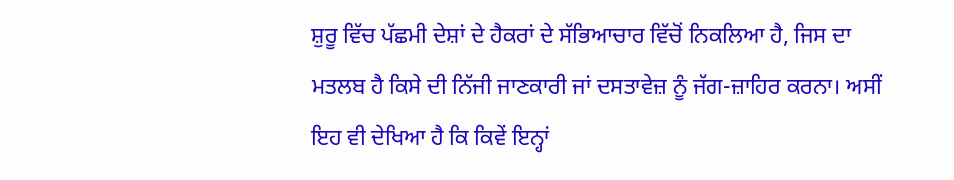ਸ਼ੁਰੂ ਵਿੱਚ ਪੱਛਮੀ ਦੇਸ਼ਾਂ ਦੇ ਹੈਕਰਾਂ ਦੇ ਸੱਭਿਆਚਾਰ ਵਿੱਚੋਂ ਨਿਕਲਿਆ ਹੈ, ਜਿਸ ਦਾ ਮਤਲਬ ਹੈ ਕਿਸੇ ਦੀ ਨਿੱਜੀ ਜਾਣਕਾਰੀ ਜਾਂ ਦਸਤਾਵੇਜ਼ ਨੂੰ ਜੱਗ-ਜ਼ਾਹਿਰ ਕਰਨਾ। ਅਸੀਂ ਇਹ ਵੀ ਦੇਖਿਆ ਹੈ ਕਿ ਕਿਵੇਂ ਇਨ੍ਹਾਂ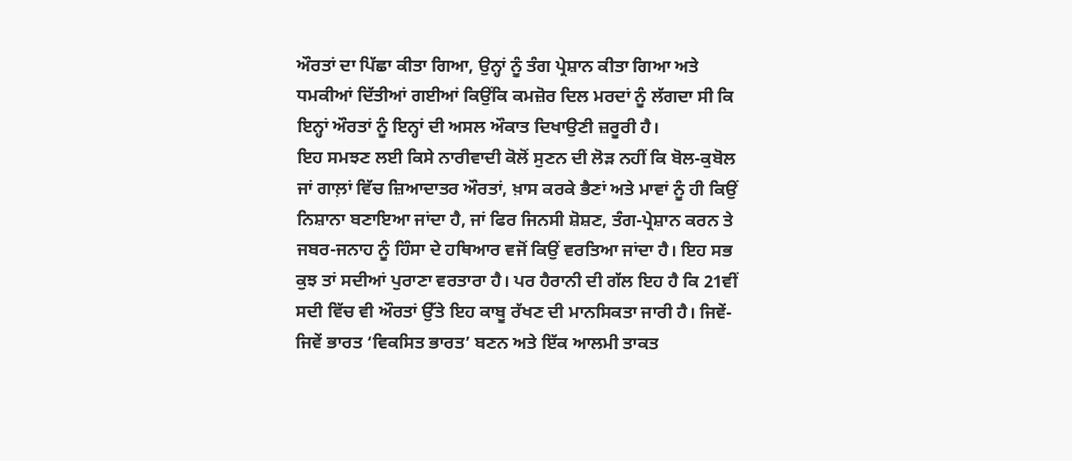ਔਰਤਾਂ ਦਾ ਪਿੱਛਾ ਕੀਤਾ ਗਿਆ, ਉਨ੍ਹਾਂ ਨੂੰ ਤੰਗ ਪ੍ਰੇਸ਼ਾਨ ਕੀਤਾ ਗਿਆ ਅਤੇ ਧਮਕੀਆਂ ਦਿੱਤੀਆਂ ਗਈਆਂ ਕਿਉਂਕਿ ਕਮਜ਼ੋਰ ਦਿਲ ਮਰਦਾਂ ਨੂੰ ਲੱਗਦਾ ਸੀ ਕਿ ਇਨ੍ਹਾਂ ਔਰਤਾਂ ਨੂੰ ਇਨ੍ਹਾਂ ਦੀ ਅਸਲ ਔਕਾਤ ਦਿਖਾਉਣੀ ਜ਼ਰੂਰੀ ਹੈ।
ਇਹ ਸਮਝਣ ਲਈ ਕਿਸੇ ਨਾਰੀਵਾਦੀ ਕੋਲੋਂ ਸੁਣਨ ਦੀ ਲੋੜ ਨਹੀਂ ਕਿ ਬੋਲ-ਕੁਬੋਲ ਜਾਂ ਗਾਲ਼ਾਂ ਵਿੱਚ ਜ਼ਿਆਦਾਤਰ ਔਰਤਾਂ, ਖ਼ਾਸ ਕਰਕੇ ਭੈਣਾਂ ਅਤੇ ਮਾਵਾਂ ਨੂੰ ਹੀ ਕਿਉਂ ਨਿਸ਼ਾਨਾ ਬਣਾਇਆ ਜਾਂਦਾ ਹੈ, ਜਾਂ ਫਿਰ ਜਿਨਸੀ ਸ਼ੋਸ਼ਣ, ਤੰਗ-ਪ੍ਰੇਸ਼ਾਨ ਕਰਨ ਤੇ ਜਬਰ-ਜਨਾਹ ਨੂੰ ਹਿੰਸਾ ਦੇ ਹਥਿਆਰ ਵਜੋਂ ਕਿਉਂ ਵਰਤਿਆ ਜਾਂਦਾ ਹੈ। ਇਹ ਸਭ ਕੁਝ ਤਾਂ ਸਦੀਆਂ ਪੁਰਾਣਾ ਵਰਤਾਰਾ ਹੈ। ਪਰ ਹੈਰਾਨੀ ਦੀ ਗੱਲ ਇਹ ਹੈ ਕਿ 21ਵੀਂ ਸਦੀ ਵਿੱਚ ਵੀ ਔਰਤਾਂ ਉੱਤੇ ਇਹ ਕਾਬੂ ਰੱਖਣ ਦੀ ਮਾਨਸਿਕਤਾ ਜਾਰੀ ਹੈ। ਜਿਵੇਂ-ਜਿਵੇਂ ਭਾਰਤ ‘ਵਿਕਸਿਤ ਭਾਰਤ’ ਬਣਨ ਅਤੇ ਇੱਕ ਆਲਮੀ ਤਾਕਤ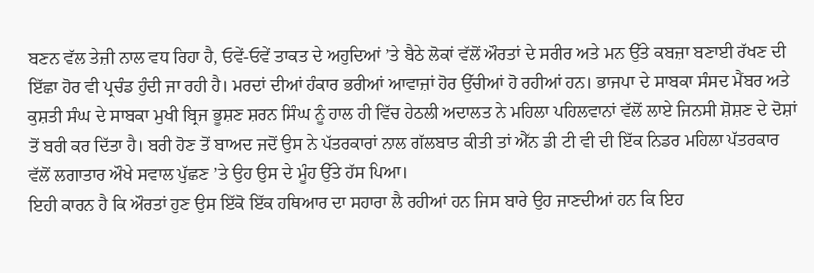ਬਣਨ ਵੱਲ ਤੇਜ਼ੀ ਨਾਲ ਵਧ ਰਿਹਾ ਹੈ, ਓਵੇਂ-ਓਵੇਂ ਤਾਕਤ ਦੇ ਅਹੁਦਿਆਂ ’ਤੇ ਬੈਠੇ ਲੋਕਾਂ ਵੱਲੋਂ ਔਰਤਾਂ ਦੇ ਸਰੀਰ ਅਤੇ ਮਨ ਉੱਤੇ ਕਬਜ਼ਾ ਬਣਾਈ ਰੱਖਣ ਦੀ ਇੱਛਾ ਹੋਰ ਵੀ ਪ੍ਰਚੰਡ ਹੁੰਦੀ ਜਾ ਰਹੀ ਹੈ। ਮਰਦਾਂ ਦੀਆਂ ਹੰਕਾਰ ਭਰੀਆਂ ਆਵਾਜ਼ਾਂ ਹੋਰ ਉੱਚੀਆਂ ਹੋ ਰਹੀਆਂ ਹਨ। ਭਾਜਪਾ ਦੇ ਸਾਬਕਾ ਸੰਸਦ ਮੈਂਬਰ ਅਤੇ ਕੁਸ਼ਤੀ ਸੰਘ ਦੇ ਸਾਬਕਾ ਮੁਖੀ ਬ੍ਰਿਜ ਭੂਸ਼ਣ ਸ਼ਰਨ ਸਿੰਘ ਨੂੰ ਹਾਲ ਹੀ ਵਿੱਚ ਹੇਠਲੀ ਅਦਾਲਤ ਨੇ ਮਹਿਲਾ ਪਹਿਲਵਾਨਾਂ ਵੱਲੋਂ ਲਾਏ ਜਿਨਸੀ ਸ਼ੋਸ਼ਣ ਦੇ ਦੋਸ਼ਾਂ ਤੋਂ ਬਰੀ ਕਰ ਦਿੱਤਾ ਹੈ। ਬਰੀ ਹੋਣ ਤੋਂ ਬਾਅਦ ਜਦੋਂ ਉਸ ਨੇ ਪੱਤਰਕਾਰਾਂ ਨਾਲ ਗੱਲਬਾਤ ਕੀਤੀ ਤਾਂ ਐੱਨ ਡੀ ਟੀ ਵੀ ਦੀ ਇੱਕ ਨਿਡਰ ਮਹਿਲਾ ਪੱਤਰਕਾਰ ਵੱਲੋਂ ਲਗਾਤਾਰ ਔਖੇ ਸਵਾਲ ਪੁੱਛਣ ’ਤੇ ਉਹ ਉਸ ਦੇ ਮੂੰਹ ਉੱਤੇ ਹੱਸ ਪਿਆ।
ਇਹੀ ਕਾਰਨ ਹੈ ਕਿ ਔਰਤਾਂ ਹੁਣ ਉਸ ਇੱਕੋ ਇੱਕ ਹਥਿਆਰ ਦਾ ਸਹਾਰਾ ਲੈ ਰਹੀਆਂ ਹਨ ਜਿਸ ਬਾਰੇ ਉਹ ਜਾਣਦੀਆਂ ਹਨ ਕਿ ਇਹ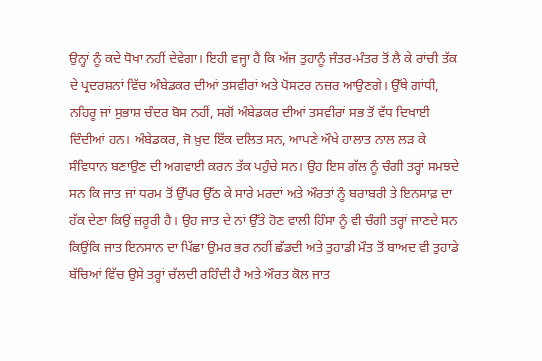ਉਨ੍ਹਾਂ ਨੂੰ ਕਦੇ ਧੋਖਾ ਨਹੀਂ ਦੇਵੇਗਾ। ਇਹੀ ਵਜ੍ਹਾ ਹੈ ਕਿ ਅੱਜ ਤੁਹਾਨੂੰ ਜੰਤਰ-ਮੰਤਰ ਤੋਂ ਲੈ ਕੇ ਰਾਂਚੀ ਤੱਕ ਦੇ ਪ੍ਰਦਰਸ਼ਨਾਂ ਵਿੱਚ ਅੰਬੇਡਕਰ ਦੀਆਂ ਤਸਵੀਰਾਂ ਅਤੇ ਪੋਸਟਰ ਨਜ਼ਰ ਆਉਣਗੇ। ਉੱਥੇ ਗਾਂਧੀ, ਨਹਿਰੂ ਜਾਂ ਸੁਭਾਸ਼ ਚੰਦਰ ਬੋਸ ਨਹੀਂ, ਸਗੋਂ ਅੰਬੇਡਕਰ ਦੀਆਂ ਤਸਵੀਰਾਂ ਸਭ ਤੋਂ ਵੱਧ ਦਿਖਾਈ ਦਿੰਦੀਆਂ ਹਨ। ਅੰਬੇਡਕਰ, ਜੋ ਖ਼ੁਦ ਇੱਕ ਦਲਿਤ ਸਨ, ਆਪਣੇ ਔਖੇ ਹਾਲਾਤ ਨਾਲ ਲੜ ਕੇ ਸੰਵਿਧਾਨ ਬਣਾਉਣ ਦੀ ਅਗਵਾਈ ਕਰਨ ਤੱਕ ਪਹੁੰਚੇ ਸਨ। ਉਹ ਇਸ ਗੱਲ ਨੂੰ ਚੰਗੀ ਤਰ੍ਹਾਂ ਸਮਝਦੇ ਸਨ ਕਿ ਜਾਤ ਜਾਂ ਧਰਮ ਤੋਂ ਉੱਪਰ ਉੱਠ ਕੇ ਸਾਰੇ ਮਰਦਾਂ ਅਤੇ ਔਰਤਾਂ ਨੂੰ ਬਰਾਬਰੀ ਤੇ ਇਨਸਾਫ਼ ਦਾ ਹੱਕ ਦੇਣਾ ਕਿਉਂ ਜ਼ਰੂਰੀ ਹੈ। ਉਹ ਜਾਤ ਦੇ ਨਾਂ ਉੱਤੇ ਹੋਣ ਵਾਲੀ ਹਿੰਸਾ ਨੂੰ ਵੀ ਚੰਗੀ ਤਰ੍ਹਾਂ ਜਾਣਦੇ ਸਨ ਕਿਉਂਕਿ ਜਾਤ ਇਨਸਾਨ ਦਾ ਪਿੱਛਾ ਉਮਰ ਭਰ ਨਹੀਂ ਛੱਡਦੀ ਅਤੇ ਤੁਹਾਡੀ ਮੌਤ ਤੋਂ ਬਾਅਦ ਵੀ ਤੁਹਾਡੇ ਬੱਚਿਆਂ ਵਿੱਚ ਉਸੇ ਤਰ੍ਹਾਂ ਚੱਲਦੀ ਰਹਿੰਦੀ ਹੈ ਅਤੇ ਔਰਤ ਕੋਲ ਜਾਤ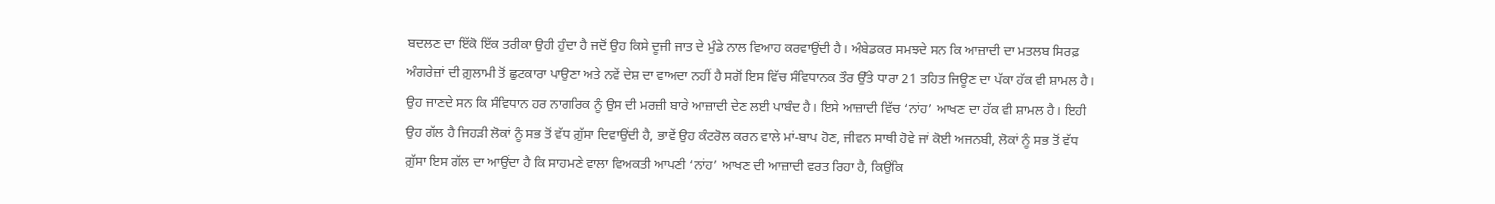ਬਦਲਣ ਦਾ ਇੱਕੋ ਇੱਕ ਤਰੀਕਾ ਉਹੀ ਹੁੰਦਾ ਹੈ ਜਦੋਂ ਉਹ ਕਿਸੇ ਦੂਜੀ ਜਾਤ ਦੇ ਮੁੰਡੇ ਨਾਲ ਵਿਆਹ ਕਰਵਾਉਂਦੀ ਹੈ। ਅੰਬੇਡਕਰ ਸਮਝਦੇ ਸਨ ਕਿ ਆਜ਼ਾਦੀ ਦਾ ਮਤਲਬ ਸਿਰਫ਼ ਅੰਗਰੇਜ਼ਾਂ ਦੀ ਗ਼ੁਲਾਮੀ ਤੋਂ ਛੁਟਕਾਰਾ ਪਾਉਣਾ ਅਤੇ ਨਵੇਂ ਦੇਸ਼ ਦਾ ਵਾਅਦਾ ਨਹੀਂ ਹੈ ਸਗੋਂ ਇਸ ਵਿੱਚ ਸੰਵਿਧਾਨਕ ਤੌਰ ਉੱਤੇ ਧਾਰਾ 21 ਤਹਿਤ ਜਿਊਣ ਦਾ ਪੱਕਾ ਹੱਕ ਵੀ ਸ਼ਾਮਲ ਹੈ। ਉਹ ਜਾਣਦੇ ਸਨ ਕਿ ਸੰਵਿਧਾਨ ਹਰ ਨਾਗਰਿਕ ਨੂੰ ਉਸ ਦੀ ਮਰਜ਼ੀ ਬਾਰੇ ਆਜ਼ਾਦੀ ਦੇਣ ਲਈ ਪਾਬੰਦ ਹੈ। ਇਸੇ ਆਜ਼ਾਦੀ ਵਿੱਚ ‘ਨਾਂਹ’ ਆਖਣ ਦਾ ਹੱਕ ਵੀ ਸ਼ਾਮਲ ਹੈ। ਇਹੀ ਉਹ ਗੱਲ ਹੈ ਜਿਹੜੀ ਲੋਕਾਂ ਨੂੰ ਸਭ ਤੋਂ ਵੱਧ ਗ਼ੁੱਸਾ ਦਿਵਾਉਂਦੀ ਹੈ, ਭਾਵੇਂ ਉਹ ਕੰਟਰੋਲ ਕਰਨ ਵਾਲੇ ਮਾਂ-ਬਾਪ ਹੋਣ, ਜੀਵਨ ਸਾਥੀ ਹੋਵੇ ਜਾਂ ਕੋਈ ਅਜਨਬੀ, ਲੋਕਾਂ ਨੂੰ ਸਭ ਤੋਂ ਵੱਧ ਗ਼ੁੱਸਾ ਇਸ ਗੱਲ ਦਾ ਆਉਂਦਾ ਹੈ ਕਿ ਸਾਹਮਣੇ ਵਾਲਾ ਵਿਅਕਤੀ ਆਪਣੀ ‘ਨਾਂਹ’ ਆਖਣ ਦੀ ਆਜ਼ਾਦੀ ਵਰਤ ਰਿਹਾ ਹੈ, ਕਿਉਂਕਿ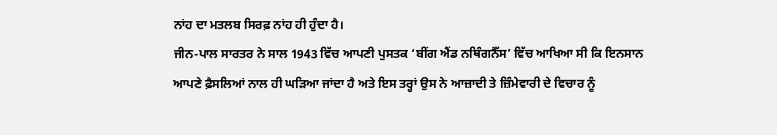ਨਾਂਹ ਦਾ ਮਤਲਬ ਸਿਰਫ਼ ਨਾਂਹ ਹੀ ਹੁੰਦਾ ਹੈ।
ਜੀਨ-ਪਾਲ ਸਾਰਤਰ ਨੇ ਸਾਲ 1943 ਵਿੱਚ ਆਪਣੀ ਪੁਸਤਕ ‘ਬੀਂਗ ਐਂਡ ਨਥਿੰਗਨੈੱਸ’ ਵਿੱਚ ਆਖਿਆ ਸੀ ਕਿ ਇਨਸਾਨ ਆਪਣੇ ਫ਼ੈਸਲਿਆਂ ਨਾਲ ਹੀ ਘੜਿਆ ਜਾਂਦਾ ਹੈ ਅਤੇ ਇਸ ਤਰ੍ਹਾਂ ਉਸ ਨੇ ਆਜ਼ਾਦੀ ਤੇ ਜ਼ਿੰਮੇਵਾਰੀ ਦੇ ਵਿਚਾਰ ਨੂੰ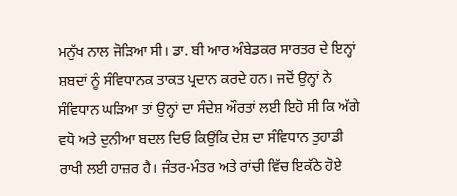ਮਨੁੱਖ ਨਾਲ ਜੋੜਿਆ ਸੀ। ਡਾ. ਬੀ ਆਰ ਅੰਬੇਡਕਰ ਸਾਰਤਰ ਦੇ ਇਨ੍ਹਾਂ ਸ਼ਬਦਾਂ ਨੂੰ ਸੰਵਿਧਾਨਕ ਤਾਕਤ ਪ੍ਰਦਾਨ ਕਰਦੇ ਹਨ। ਜਦੋਂ ਉਨ੍ਹਾਂ ਨੇ ਸੰਵਿਧਾਨ ਘੜਿਆ ਤਾਂ ਉਨ੍ਹਾਂ ਦਾ ਸੰਦੇਸ਼ ਔਰਤਾਂ ਲਈ ਇਹੋ ਸੀ ਕਿ ਅੱਗੇ ਵਧੋ ਅਤੇ ਦੁਨੀਆ ਬਦਲ ਦਿਓ ਕਿਉਂਕਿ ਦੇਸ਼ ਦਾ ਸੰਵਿਧਾਨ ਤੁਹਾਡੀ ਰਾਖੀ ਲਈ ਹਾਜ਼ਰ ਹੈ। ਜੰਤਰ-ਮੰਤਰ ਅਤੇ ਰਾਂਚੀ ਵਿੱਚ ਇਕੱਠੇ ਹੋਏ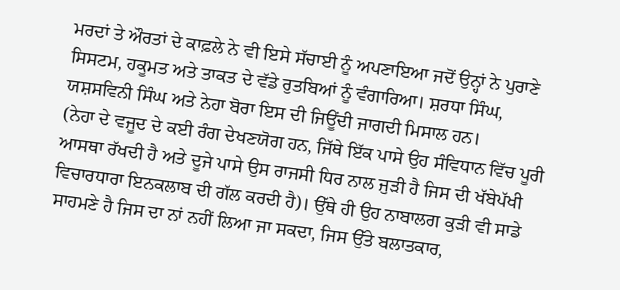ਮਰਦਾਂ ਤੇ ਔਰਤਾਂ ਦੇ ਕਾਫ਼ਲੇ ਨੇ ਵੀ ਇਸੇ ਸੱਚਾਈ ਨੂੰ ਅਪਣਾਇਆ ਜਦੋਂ ਉਨ੍ਹਾਂ ਨੇ ਪੁਰਾਣੇ ਸਿਸਟਮ, ਹਕੂਮਤ ਅਤੇ ਤਾਕਤ ਦੇ ਵੱਡੇ ਰੁਤਬਿਆਂ ਨੂੰ ਵੰਗਾਰਿਆ। ਸ਼ਰਧਾ ਸਿੰਘ, ਯਸ਼ਸਵਿਨੀ ਸਿੰਘ ਅਤੇ ਨੇਹਾ ਬੋਰਾ ਇਸ ਦੀ ਜਿਊਂਦੀ ਜਾਗਦੀ ਮਿਸਾਲ ਹਨ।
(ਨੇਹਾ ਦੇ ਵਜੂਦ ਦੇ ਕਈ ਰੰਗ ਦੇਖਣਯੋਗ ਹਨ, ਜਿੱਥੇ ਇੱਕ ਪਾਸੇ ਉਹ ਸੰਵਿਧਾਨ ਵਿੱਚ ਪੂਰੀ ਆਸਥਾ ਰੱਖਦੀ ਹੈ ਅਤੇ ਦੂਜੇ ਪਾਸੇ ਉਸ ਰਾਜਸੀ ਧਿਰ ਨਾਲ ਜੁੜੀ ਹੈ ਜਿਸ ਦੀ ਖੱਬੇਪੱਖੀ ਵਿਚਾਰਧਾਰਾ ਇਨਕਲਾਬ ਦੀ ਗੱਲ ਕਰਦੀ ਹੈ)। ਉੱਥੇ ਹੀ ਉਹ ਨਾਬਾਲਗ ਕੁੜੀ ਵੀ ਸਾਡੇ ਸਾਹਮਣੇ ਹੈ ਜਿਸ ਦਾ ਨਾਂ ਨਹੀਂ ਲਿਆ ਜਾ ਸਕਦਾ, ਜਿਸ ਉੱਤੇ ਬਲਾਤਕਾਰ,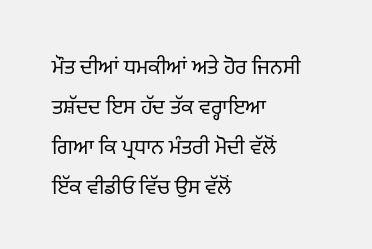ਮੌਤ ਦੀਆਂ ਧਮਕੀਆਂ ਅਤੇ ਹੋਰ ਜਿਨਸੀ ਤਸ਼ੱਦਦ ਇਸ ਹੱਦ ਤੱਕ ਵਰ੍ਹਾਇਆ ਗਿਆ ਕਿ ਪ੍ਰਧਾਨ ਮੰਤਰੀ ਮੋਦੀ ਵੱਲੋਂ ਇੱਕ ਵੀਡੀਓ ਵਿੱਚ ਉਸ ਵੱਲੋਂ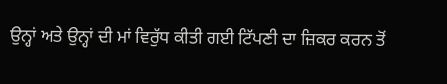ਉਨ੍ਹਾਂ ਅਤੇ ਉਨ੍ਹਾਂ ਦੀ ਮਾਂ ਵਿਰੁੱਧ ਕੀਤੀ ਗਈ ਟਿੱਪਣੀ ਦਾ ਜ਼ਿਕਰ ਕਰਨ ਤੋਂ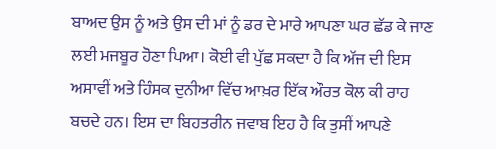ਬਾਅਦ ਉਸ ਨੂੰ ਅਤੇ ਉਸ ਦੀ ਮਾਂ ਨੂੰ ਡਰ ਦੇ ਮਾਰੇ ਆਪਣਾ ਘਰ ਛੱਡ ਕੇ ਜਾਣ ਲਈ ਮਜਬੂਰ ਹੋਣਾ ਪਿਆ। ਕੋਈ ਵੀ ਪੁੱਛ ਸਕਦਾ ਹੈ ਕਿ ਅੱਜ ਦੀ ਇਸ ਅਸਾਵੀਂ ਅਤੇ ਹਿੰਸਕ ਦੁਨੀਆ ਵਿੱਚ ਆਖ਼ਰ ਇੱਕ ਔਰਤ ਕੋਲ ਕੀ ਰਾਹ ਬਚਦੇ ਹਨ। ਇਸ ਦਾ ਬਿਹਤਰੀਨ ਜਵਾਬ ਇਹ ਹੈ ਕਿ ਤੁਸੀਂ ਆਪਣੇ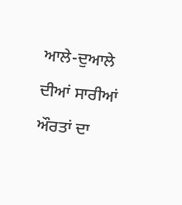ਆਲੇ-ਦੁਆਲੇ ਦੀਆਂ ਸਾਰੀਆਂ ਔਰਤਾਂ ਦਾ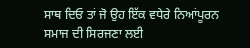ਸਾਥ ਦਿਓ ਤਾਂ ਜੋ ਉਹ ਇੱਕ ਵਧੇਰੇ ਨਿਆਂਪੂਰਨ ਸਮਾਜ ਦੀ ਸਿਰਜਣਾ ਲਈ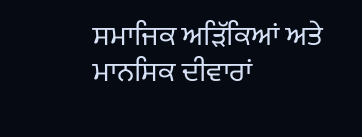ਸਮਾਜਿਕ ਅੜਿੱਕਿਆਂ ਅਤੇ ਮਾਨਸਿਕ ਦੀਵਾਰਾਂ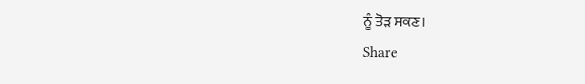ਨੂੰ ਤੋੜ ਸਕਣ।
Share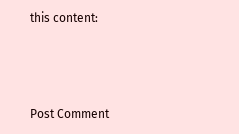this content:



Post Comment